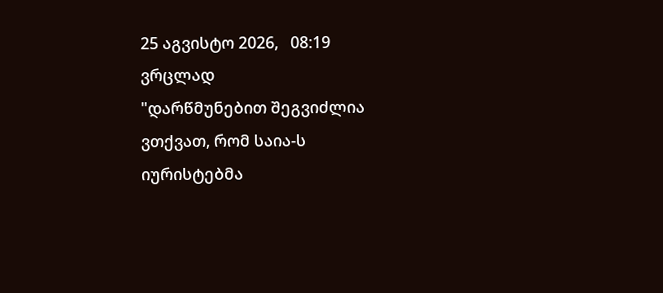25 აგვისტო 2026,   08:19
ვრცლად
"დარწმუნებით შეგვიძლია ვთქვათ, რომ საია-ს იურისტებმა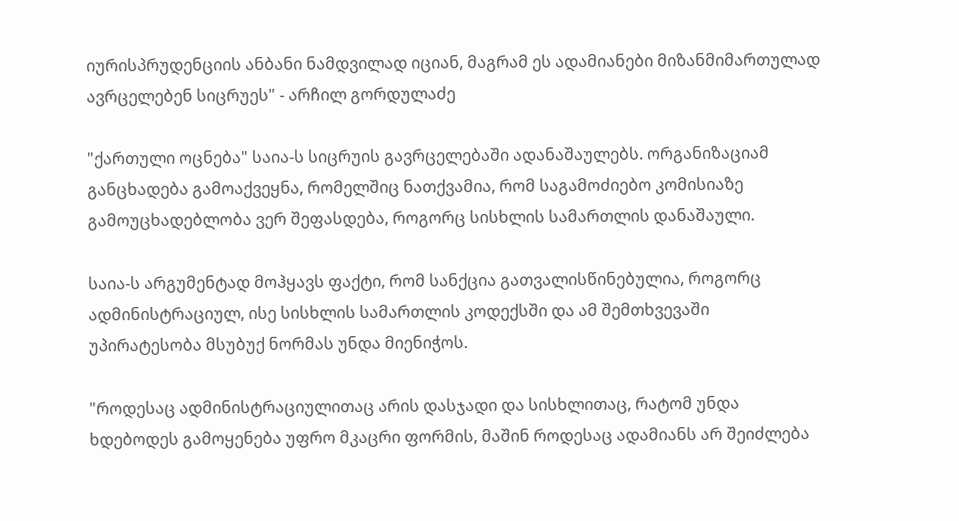იურისპრუდენციის ანბანი ნამდვილად იციან, მაგრამ ეს ადამიანები მიზანმიმართულად ავრცელებენ სიცრუეს" - არჩილ გორდულაძე

"ქართული ოცნება" საია-ს სიცრუის გავრცელებაში ადანაშაულებს. ორგანიზაციამ განცხადება გამოაქვეყნა, რომელშიც ნათქვამია, რომ საგამოძიებო კომისიაზე გამოუცხადებლობა ვერ შეფასდება, როგორც სისხლის სამართლის დანაშაული.

საია-ს არგუმენტად მოჰყავს ფაქტი, რომ სანქცია გათვალისწინებულია, როგორც ადმინისტრაციულ, ისე სისხლის სამართლის კოდექსში და ამ შემთხვევაში უპირატესობა მსუბუქ ნორმას უნდა მიენიჭოს.

"როდესაც ადმინისტრაციულითაც არის დასჯადი და სისხლითაც, რატომ უნდა ხდებოდეს გამოყენება უფრო მკაცრი ფორმის, მაშინ როდესაც ადამიანს არ შეიძლება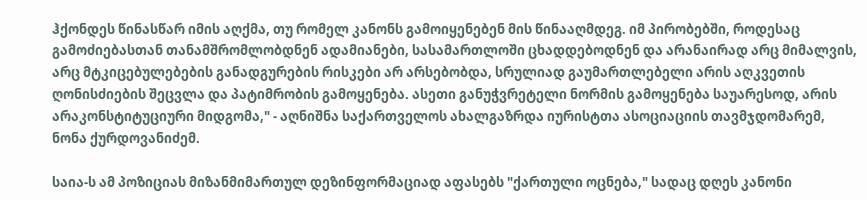ჰქონდეს წინასწარ იმის აღქმა, თუ რომელ კანონს გამოიყენებენ მის წინააღმდეგ. იმ პირობებში, როდესაც გამოძიებასთან თანამშრომლობდნენ ადამიანები, სასამართლოში ცხადდებოდნენ და არანაირად არც მიმალვის, არც მტკიცებულებების განადგურების რისკები არ არსებობდა, სრულიად გაუმართლებელი არის აღკვეთის ღონისძიების შეცვლა და პატიმრობის გამოყენება. ასეთი განუჭვრეტელი ნორმის გამოყენება საუარესოდ, არის არაკონსტიტუციური მიდგომა," - აღნიშნა საქართველოს ახალგაზრდა იურისტთა ასოციაციის თავმჯდომარემ, ნონა ქურდოვანიძემ.

საია-ს ამ პოზიციას მიზანმიმართულ დეზინფორმაციად აფასებს "ქართული ოცნება," სადაც დღეს კანონი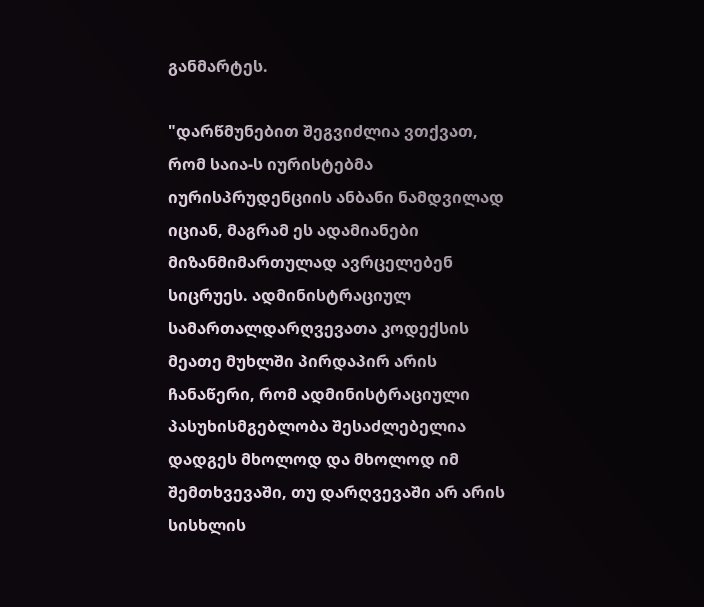განმარტეს.

"დარწმუნებით შეგვიძლია ვთქვათ, რომ საია-ს იურისტებმა იურისპრუდენციის ანბანი ნამდვილად იციან, მაგრამ ეს ადამიანები მიზანმიმართულად ავრცელებენ სიცრუეს. ადმინისტრაციულ სამართალდარღვევათა კოდექსის მეათე მუხლში პირდაპირ არის ჩანაწერი, რომ ადმინისტრაციული პასუხისმგებლობა შესაძლებელია დადგეს მხოლოდ და მხოლოდ იმ შემთხვევაში, თუ დარღვევაში არ არის სისხლის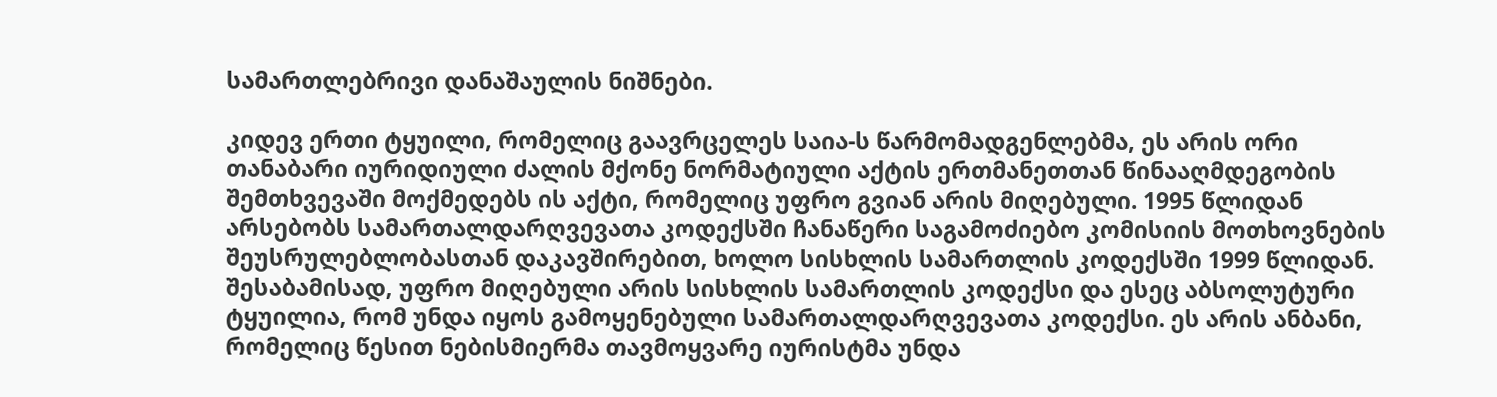სამართლებრივი დანაშაულის ნიშნები.

კიდევ ერთი ტყუილი, რომელიც გაავრცელეს საია-ს წარმომადგენლებმა, ეს არის ორი თანაბარი იურიდიული ძალის მქონე ნორმატიული აქტის ერთმანეთთან წინააღმდეგობის შემთხვევაში მოქმედებს ის აქტი, რომელიც უფრო გვიან არის მიღებული. 1995 წლიდან არსებობს სამართალდარღვევათა კოდექსში ჩანაწერი საგამოძიებო კომისიის მოთხოვნების შეუსრულებლობასთან დაკავშირებით, ხოლო სისხლის სამართლის კოდექსში 1999 წლიდან. შესაბამისად, უფრო მიღებული არის სისხლის სამართლის კოდექსი და ესეც აბსოლუტური ტყუილია, რომ უნდა იყოს გამოყენებული სამართალდარღვევათა კოდექსი. ეს არის ანბანი, რომელიც წესით ნებისმიერმა თავმოყვარე იურისტმა უნდა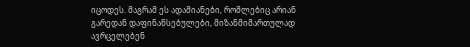იცოდეს. მაგრამ ეს ადამიანები, რომლებიც არიან გარედან დაფინანსებულები, მიზანმიმართულად ავრცელებენ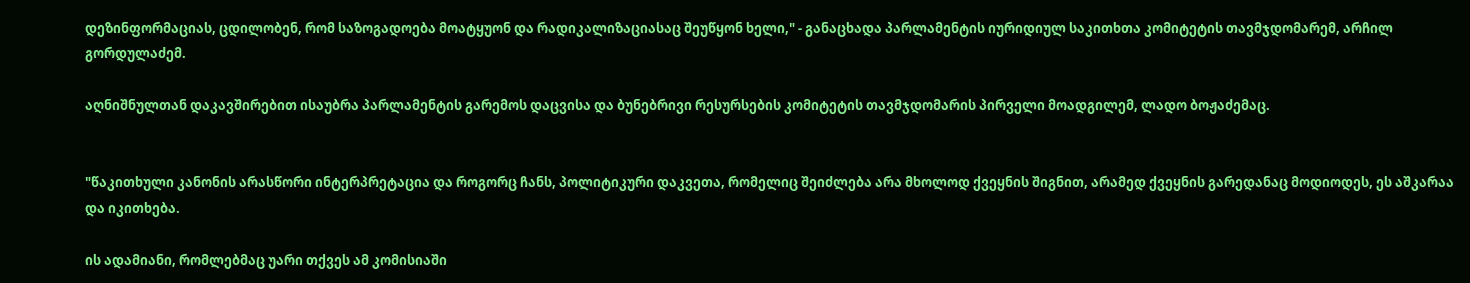დეზინფორმაციას, ცდილობენ, რომ საზოგადოება მოატყუონ და რადიკალიზაციასაც შეუწყონ ხელი," - განაცხადა პარლამენტის იურიდიულ საკითხთა კომიტეტის თავმჯდომარემ, არჩილ გორდულაძემ.

აღნიშნულთან დაკავშირებით ისაუბრა პარლამენტის გარემოს დაცვისა და ბუნებრივი რესურსების კომიტეტის თავმჯდომარის პირველი მოადგილემ, ლადო ბოჟაძემაც.


"წაკითხული კანონის არასწორი ინტერპრეტაცია და როგორც ჩანს, პოლიტიკური დაკვეთა, რომელიც შეიძლება არა მხოლოდ ქვეყნის შიგნით, არამედ ქვეყნის გარედანაც მოდიოდეს, ეს აშკარაა და იკითხება.

ის ადამიანი, რომლებმაც უარი თქვეს ამ კომისიაში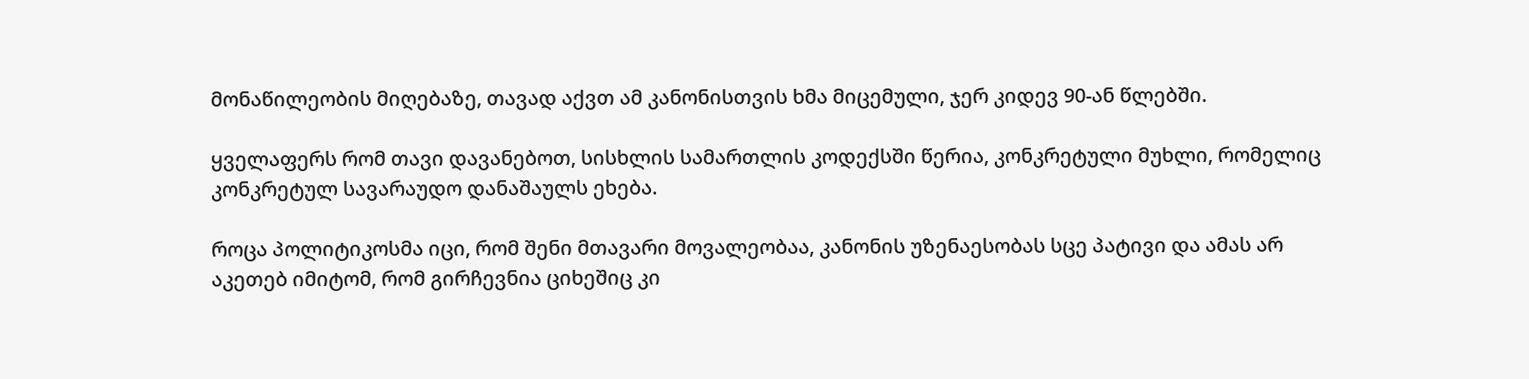მონაწილეობის მიღებაზე, თავად აქვთ ამ კანონისთვის ხმა მიცემული, ჯერ კიდევ 90-ან წლებში.

ყველაფერს რომ თავი დავანებოთ, სისხლის სამართლის კოდექსში წერია, კონკრეტული მუხლი, რომელიც კონკრეტულ სავარაუდო დანაშაულს ეხება.

როცა პოლიტიკოსმა იცი, რომ შენი მთავარი მოვალეობაა, კანონის უზენაესობას სცე პატივი და ამას არ აკეთებ იმიტომ, რომ გირჩევნია ციხეშიც კი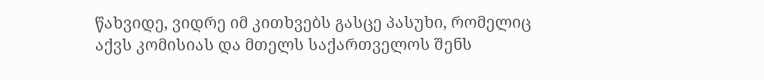წახვიდე, ვიდრე იმ კითხვებს გასცე პასუხი, რომელიც აქვს კომისიას და მთელს საქართველოს შენს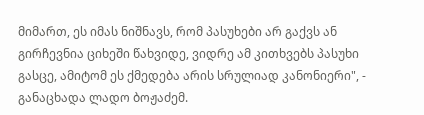მიმართ, ეს იმას ნიშნავს, რომ პასუხები არ გაქვს ან გირჩევნია ციხეში წახვიდე, ვიდრე ამ კითხვებს პასუხი გასცე, ამიტომ ეს ქმედება არის სრულიად კანონიერი", - განაცხადა ლადო ბოჟაძემ.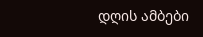დღის ამბები